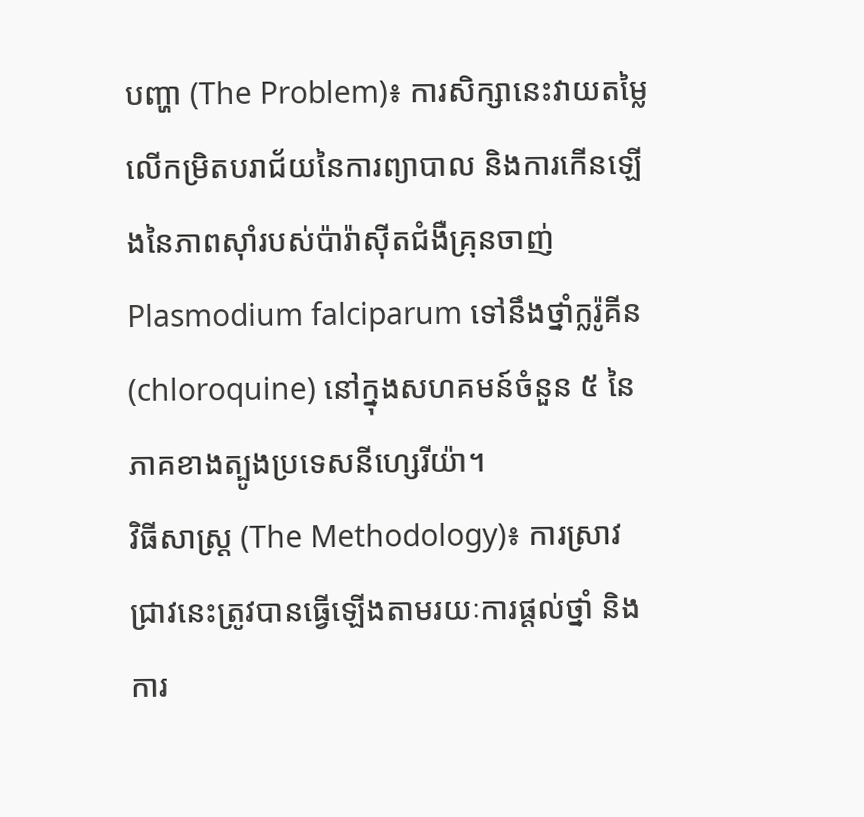បញ្ហា (The Problem)៖ ការសិក្សានេះវាយតម្លៃលើកម្រិតបរាជ័យនៃការព្យាបាល និងការកើនឡើងនៃភាពស៊ាំរបស់ប៉ារ៉ាស៊ីតជំងឺគ្រុនចាញ់ Plasmodium falciparum ទៅនឹងថ្នាំក្លរ៉ូគីន (chloroquine) នៅក្នុងសហគមន៍ចំនួន ៥ នៃភាគខាងត្បូងប្រទេសនីហ្សេរីយ៉ា។
វិធីសាស្ត្រ (The Methodology)៖ ការស្រាវជ្រាវនេះត្រូវបានធ្វើឡើងតាមរយៈការផ្តល់ថ្នាំ និងការ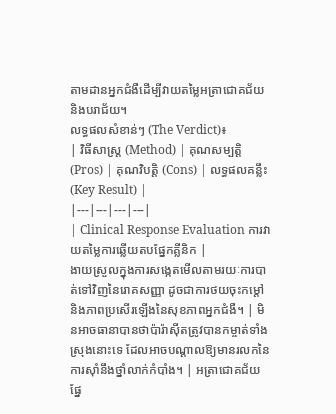តាមដានអ្នកជំងឺដើម្បីវាយតម្លៃអត្រាជោគជ័យនិងបរាជ័យ។
លទ្ធផលសំខាន់ៗ (The Verdict)៖
| វិធីសាស្ត្រ (Method) | គុណសម្បត្តិ (Pros) | គុណវិបត្តិ (Cons) | លទ្ធផលគន្លឹះ (Key Result) |
|---|---|---|---|
| Clinical Response Evaluation ការវាយតម្លៃការឆ្លើយតបផ្នែកគ្លីនិក |
ងាយស្រួលក្នុងការសង្កេតមើលតាមរយៈការបាត់ទៅវិញនៃរោគសញ្ញា ដូចជាការថយចុះកម្តៅ និងភាពប្រសើរឡើងនៃសុខភាពអ្នកជំងឺ។ | មិនអាចធានាបានថាប៉ារ៉ាស៊ីតត្រូវបានកម្ចាត់ទាំងស្រុងនោះទេ ដែលអាចបណ្តាលឱ្យមានរលកនៃការស៊ាំនឹងថ្នាំលាក់កំបាំង។ | អត្រាជោគជ័យផ្នែ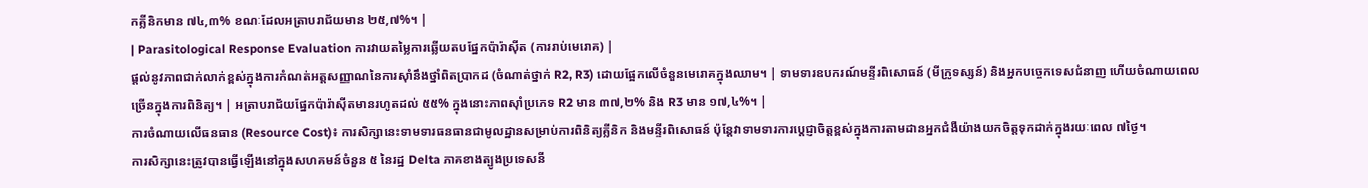កគ្លីនិកមាន ៧៤,៣% ខណៈដែលអត្រាបរាជ័យមាន ២៥,៧%។ |
| Parasitological Response Evaluation ការវាយតម្លៃការឆ្លើយតបផ្នែកប៉ារ៉ាស៊ីត (ការរាប់មេរោគ) |
ផ្តល់នូវភាពជាក់លាក់ខ្ពស់ក្នុងការកំណត់អត្តសញ្ញាណនៃការស៊ាំនឹងថ្នាំពិតប្រាកដ (ចំណាត់ថ្នាក់ R2, R3) ដោយផ្អែកលើចំនួនមេរោគក្នុងឈាម។ | ទាមទារឧបករណ៍មន្ទីរពិសោធន៍ (មីក្រូទស្សន៍) និងអ្នកបច្ចេកទេសជំនាញ ហើយចំណាយពេលច្រើនក្នុងការពិនិត្យ។ | អត្រាបរាជ័យផ្នែកប៉ារ៉ាស៊ីតមានរហូតដល់ ៥៥% ក្នុងនោះភាពស៊ាំប្រភេទ R2 មាន ៣៧,២% និង R3 មាន ១៧,៤%។ |
ការចំណាយលើធនធាន (Resource Cost)៖ ការសិក្សានេះទាមទារធនធានជាមូលដ្ឋានសម្រាប់ការពិនិត្យគ្លីនិក និងមន្ទីរពិសោធន៍ ប៉ុន្តែវាទាមទារការប្តេជ្ញាចិត្តខ្ពស់ក្នុងការតាមដានអ្នកជំងឺយ៉ាងយកចិត្តទុកដាក់ក្នុងរយៈពេល ៧ថ្ងៃ។
ការសិក្សានេះត្រូវបានធ្វើឡើងនៅក្នុងសហគមន៍ចំនួន ៥ នៃរដ្ឋ Delta ភាគខាងត្បូងប្រទេសនី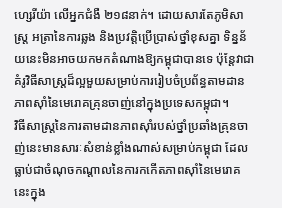ហ្សេរីយ៉ា លើអ្នកជំងឺ ២១៨នាក់។ ដោយសារតែភូមិសាស្ត្រ អត្រានៃការឆ្លង និងប្រវត្តិប្រើប្រាស់ថ្នាំខុសគ្នា ទិន្នន័យនេះមិនអាចយកមកតំណាងឱ្យកម្ពុជាបានទេ ប៉ុន្តែវាជាគំរូវិធីសាស្ត្រដ៏ល្អមួយសម្រាប់ការរៀបចំប្រព័ន្ធតាមដានភាពស៊ាំនៃមេរោគគ្រុនចាញ់នៅក្នុងប្រទេសកម្ពុជា។
វិធីសាស្ត្រនៃការតាមដានភាពស៊ាំរបស់ថ្នាំប្រឆាំងគ្រុនចាញ់នេះមានសារៈសំខាន់ខ្លាំងណាស់សម្រាប់កម្ពុជា ដែលធ្លាប់ជាចំណុចកណ្តាលនៃការកកើតភាពស៊ាំនៃមេរោគនេះក្នុង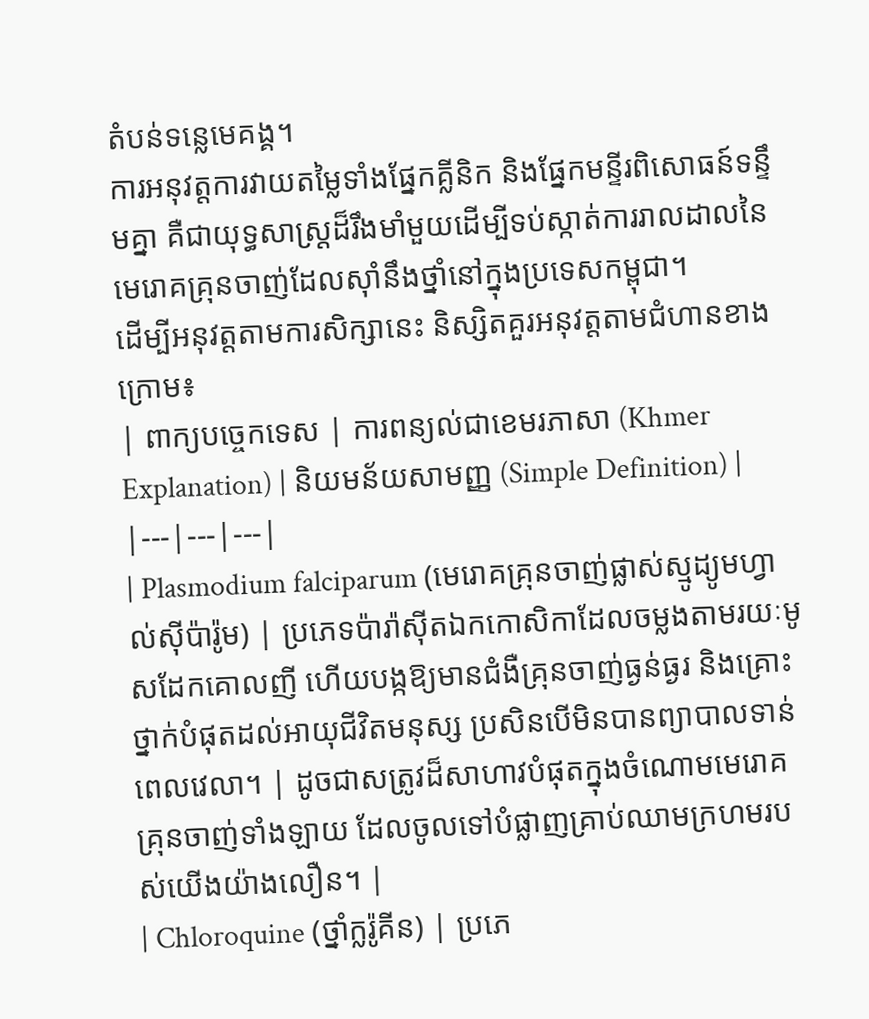តំបន់ទន្លេមេគង្គ។
ការអនុវត្តការវាយតម្លៃទាំងផ្នែកគ្លីនិក និងផ្នែកមន្ទីរពិសោធន៍ទន្ទឹមគ្នា គឺជាយុទ្ធសាស្ត្រដ៏រឹងមាំមួយដើម្បីទប់ស្កាត់ការរាលដាលនៃមេរោគគ្រុនចាញ់ដែលស៊ាំនឹងថ្នាំនៅក្នុងប្រទេសកម្ពុជា។
ដើម្បីអនុវត្តតាមការសិក្សានេះ និស្សិតគួរអនុវត្តតាមជំហានខាងក្រោម៖
| ពាក្យបច្ចេកទេស | ការពន្យល់ជាខេមរភាសា (Khmer Explanation) | និយមន័យសាមញ្ញ (Simple Definition) |
|---|---|---|
| Plasmodium falciparum (មេរោគគ្រុនចាញ់ផ្លាស់ស្មូដ្យូមហ្វាល់ស៊ីប៉ារ៉ូម) | ប្រភេទប៉ារ៉ាស៊ីតឯកកោសិកាដែលចម្លងតាមរយៈមូសដែកគោលញី ហើយបង្កឱ្យមានជំងឺគ្រុនចាញ់ធ្ងន់ធ្ងរ និងគ្រោះថ្នាក់បំផុតដល់អាយុជីវិតមនុស្ស ប្រសិនបើមិនបានព្យាបាលទាន់ពេលវេលា។ | ដូចជាសត្រូវដ៏សាហាវបំផុតក្នុងចំណោមមេរោគគ្រុនចាញ់ទាំងឡាយ ដែលចូលទៅបំផ្លាញគ្រាប់ឈាមក្រហមរបស់យើងយ៉ាងលឿន។ |
| Chloroquine (ថ្នាំក្លរ៉ូគីន) | ប្រភេ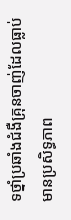ទថ្នាំប្រឆាំងជំងឺគ្រុនចាញ់ដែលធ្លាប់មានប្រសិទ្ធភាព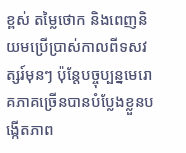ខ្ពស់ តម្លៃថោក និងពេញនិយមប្រើប្រាស់កាលពីទសវត្សរ៍មុនៗ ប៉ុន្តែបច្ចុប្បន្នមេរោគភាគច្រើនបានបំប្លែងខ្លួនបង្កើតភាព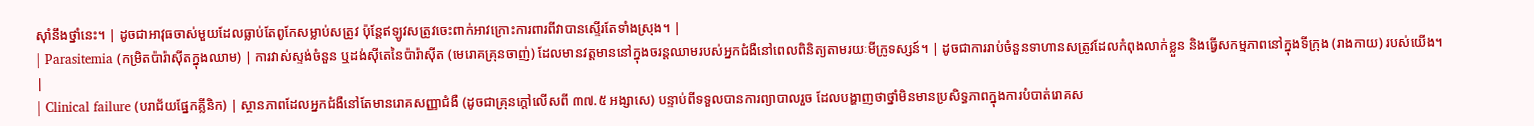ស៊ាំនឹងថ្នាំនេះ។ | ដូចជាអាវុធចាស់មួយដែលធ្លាប់តែពូកែសម្លាប់សត្រូវ ប៉ុន្តែឥឡូវសត្រូវចេះពាក់អាវក្រោះការពារពីវាបានស្ទើរតែទាំងស្រុង។ |
| Parasitemia (កម្រិតប៉ារ៉ាស៊ីតក្នុងឈាម) | ការវាស់ស្ទង់ចំនួន ឬដង់ស៊ីតេនៃប៉ារ៉ាស៊ីត (មេរោគគ្រុនចាញ់) ដែលមានវត្តមាននៅក្នុងចរន្តឈាមរបស់អ្នកជំងឺនៅពេលពិនិត្យតាមរយៈមីក្រូទស្សន៍។ | ដូចជាការរាប់ចំនួនទាហានសត្រូវដែលកំពុងលាក់ខ្លួន និងធ្វើសកម្មភាពនៅក្នុងទីក្រុង (រាងកាយ) របស់យើង។ |
| Clinical failure (បរាជ័យផ្នែកគ្លីនិក) | ស្ថានភាពដែលអ្នកជំងឺនៅតែមានរោគសញ្ញាជំងឺ (ដូចជាគ្រុនក្តៅលើសពី ៣៧.៥ អង្សាសេ) បន្ទាប់ពីទទួលបានការព្យាបាលរួច ដែលបង្ហាញថាថ្នាំមិនមានប្រសិទ្ធភាពក្នុងការបំបាត់រោគស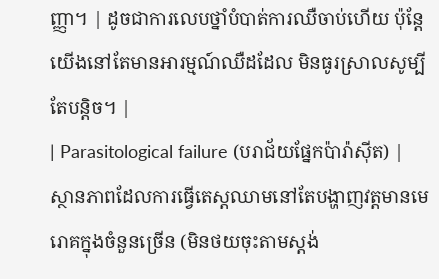ញ្ញា។ | ដូចជាការលេបថ្នាំបំបាត់ការឈឺចាប់ហើយ ប៉ុន្តែយើងនៅតែមានអារម្មណ៍ឈឺដដែល មិនធូរស្រាលសូម្បីតែបន្តិច។ |
| Parasitological failure (បរាជ័យផ្នែកប៉ារ៉ាស៊ីត) | ស្ថានភាពដែលការធ្វើតេស្តឈាមនៅតែបង្ហាញវត្តមានមេរោគក្នុងចំនួនច្រើន (មិនថយចុះតាមស្តង់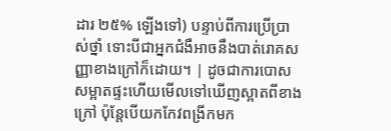ដារ ២៥% ឡើងទៅ) បន្ទាប់ពីការប្រើប្រាស់ថ្នាំ ទោះបីជាអ្នកជំងឺអាចនឹងបាត់រោគសញ្ញាខាងក្រៅក៏ដោយ។ | ដូចជាការបោសសម្អាតផ្ទះហើយមើលទៅឃើញស្អាតពីខាងក្រៅ ប៉ុន្តែបើយកកែវពង្រីកមក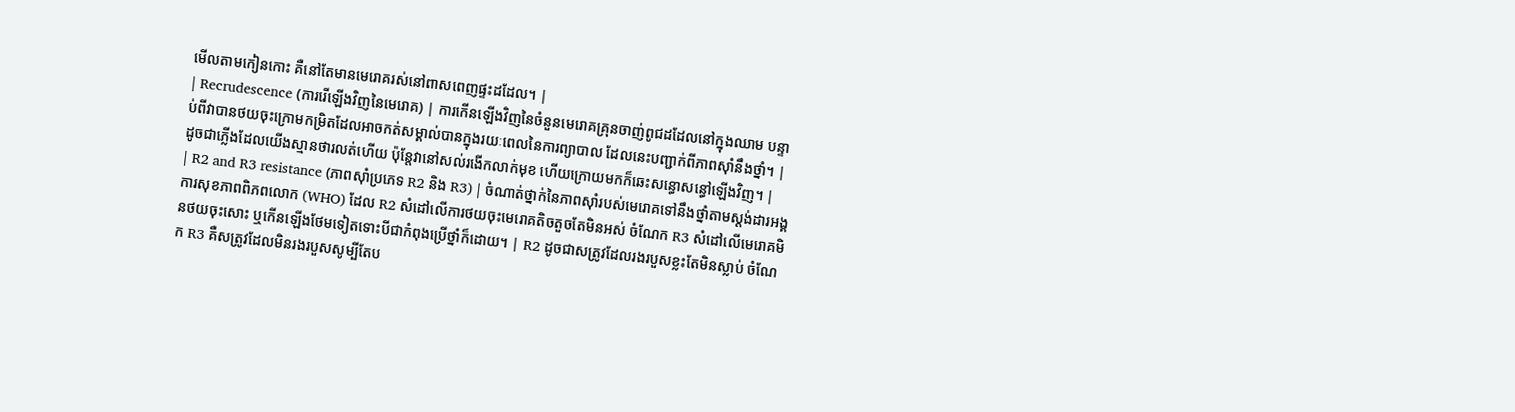មើលតាមកៀនកោះ គឺនៅតែមានមេរោគរស់នៅពាសពេញផ្ទះដដែល។ |
| Recrudescence (ការរើឡើងវិញនៃមេរោគ) | ការកើនឡើងវិញនៃចំនួនមេរោគគ្រុនចាញ់ពូជដដែលនៅក្នុងឈាម បន្ទាប់ពីវាបានថយចុះក្រោមកម្រិតដែលអាចកត់សម្គាល់បានក្នុងរយៈពេលនៃការព្យាបាល ដែលនេះបញ្ជាក់ពីភាពស៊ាំនឹងថ្នាំ។ | ដូចជាភ្លើងដែលយើងស្មានថារលត់ហើយ ប៉ុន្តែវានៅសល់រងើកលាក់មុខ ហើយក្រោយមកក៏ឆេះសន្ធោសន្ធៅឡើងវិញ។ |
| R2 and R3 resistance (ភាពស៊ាំប្រភេទ R2 និង R3) | ចំណាត់ថ្នាក់នៃភាពស៊ាំរបស់មេរោគទៅនឹងថ្នាំតាមស្តង់ដារអង្គការសុខភាពពិភពលោក (WHO) ដែល R2 សំដៅលើការថយចុះមេរោគតិចតួចតែមិនអស់ ចំណែក R3 សំដៅលើមេរោគមិនថយចុះសោះ ឬកើនឡើងថែមទៀតទោះបីជាកំពុងប្រើថ្នាំក៏ដោយ។ | R2 ដូចជាសត្រូវដែលរងរបួសខ្លះតែមិនស្លាប់ ចំណែក R3 គឺសត្រូវដែលមិនរងរបួសសូម្បីតែប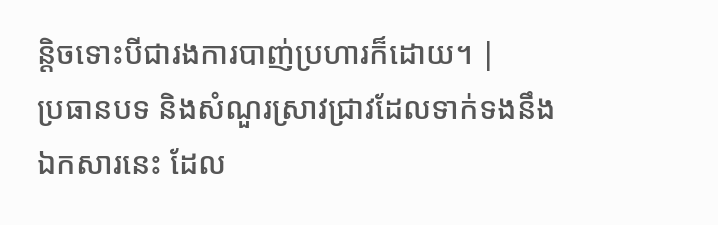ន្តិចទោះបីជារងការបាញ់ប្រហារក៏ដោយ។ |
ប្រធានបទ និងសំណួរស្រាវជ្រាវដែលទាក់ទងនឹងឯកសារនេះ ដែល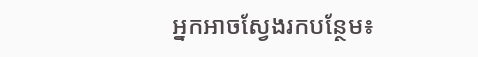អ្នកអាចស្វែងរកបន្ថែម៖